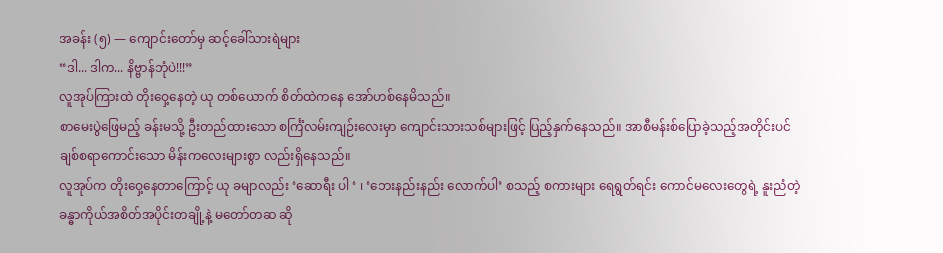အခန်း (၅) — ကျောင်းတော်မှ ဆင့်ခေါ်သားရဲများ
“ဒါ... ဒါက... နိဗ္ဗာန်ဘုံပဲ!!!”
လူအုပ်ကြားထဲ တိုးဝှေ့နေတဲ့ ယု တစ်ယောက် စိတ်ထဲကနေ အော်ဟစ်နေမိသည်။
စာမေးပွဲဖြေမည့် ခန်းမသို့ ဦးတည်ထားသော စင်္ကြံလမ်းကျဉ်းလေးမှာ ကျောင်းသားသစ်များဖြင့် ပြည့်နှက်နေသည်။ အာစီမန်းစ်ပြောခဲ့သည့်အတိုင်းပင် ချစ်စရာကောင်းသော မိန်းကလေးများစွာ လည်းရှိနေသည်။
လူအုပ်က တိုးဝှေ့နေတာကြောင့် ယု ခမျာလည်း ‘ဆောရီး ပါ ‘ ၊ ‘ဘေးနည်းနည်း လောက်ပါ’ စသည့် စကားများ ရေရွတ်ရင်း ကောင်မလေးတွေရဲ့ နူးညံတဲ့ ခန္ဓာကိုယ်အစိတ်အပိုင်းတချို့နဲ့ မတော်တဆ ဆို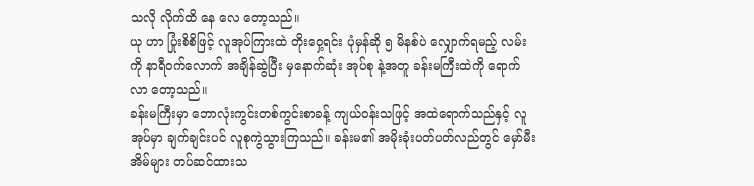သလို လိုက်ထိ နေ လေ တော့သည်။
ယု ဟာ ပြုံးစိစိဖြင့် လူအုပ်ကြားထဲ တိုးဝှေ့ရင်း ပုံမှန်ဆို ၅ မိနစ်ပဲ လျှောက်ရမည့် လမ်းကို နာရီဝက်လောက် အချိန်ဆွဲပြီး မှနောက်ဆုံး အုပ်စု နဲ့အတူ ခန်းမကြီးထဲကို ရောက်လာ တော့သည်။
ခန်းမကြီးမှာ ဘောလုံးကွင်းတစ်ကွင်းစာခန့် ကျယ်ဝန်းသဖြင့် အထဲရောက်သည်နှင့် လူအုပ်မှာ ချက်ချင်းပင် လူစုကွဲသွားကြသည်။ ခန်းမ၏ အမိုးခုံးပတ်ပတ်လည်တွင် မှော်မီးအိမ်များ တပ်ဆင်ထားသ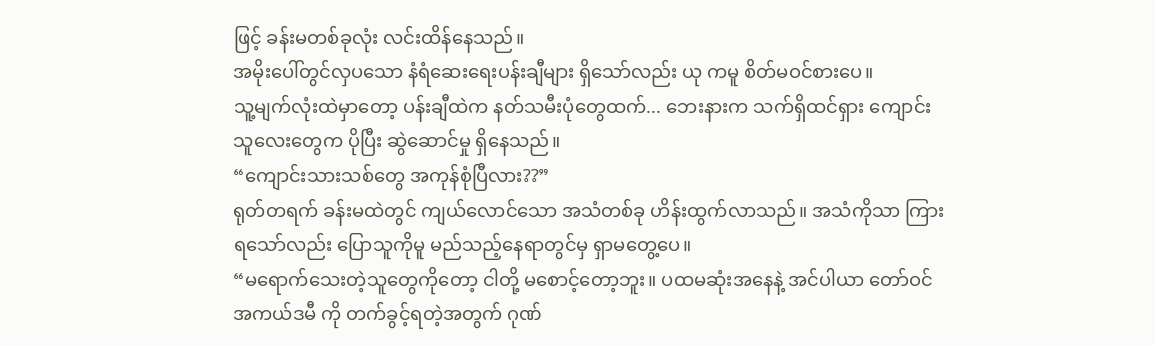ဖြင့် ခန်းမတစ်ခုလုံး လင်းထိန်နေသည်။
အမိုးပေါ်တွင်လှပသော နံရံဆေးရေးပန်းချီများ ရှိသော်လည်း ယု ကမူ စိတ်မဝင်စားပေ။
သူ့မျက်လုံးထဲမှာတော့ ပန်းချီထဲက နတ်သမီးပုံတွေထက်... ဘေးနားက သက်ရှိထင်ရှား ကျောင်းသူလေးတွေက ပိုပြီး ဆွဲဆောင်မှု ရှိနေသည်။
“ကျောင်းသားသစ်တွေ အကုန်စုံပြီလား??”
ရုတ်တရက် ခန်းမထဲတွင် ကျယ်လောင်သော အသံတစ်ခု ဟိန်းထွက်လာသည်။ အသံကိုသာ ကြားရသော်လည်း ပြောသူကိုမူ မည်သည့်နေရာတွင်မှ ရှာမတွေ့ပေ။
“မရောက်သေးတဲ့သူတွေကိုတော့ ငါတို့ မစောင့်တော့ဘူး။ ပထမဆုံးအနေနဲ့ အင်ပါယာ တော်ဝင်အကယ်ဒမီ ကို တက်ခွင့်ရတဲ့အတွက် ဂုဏ်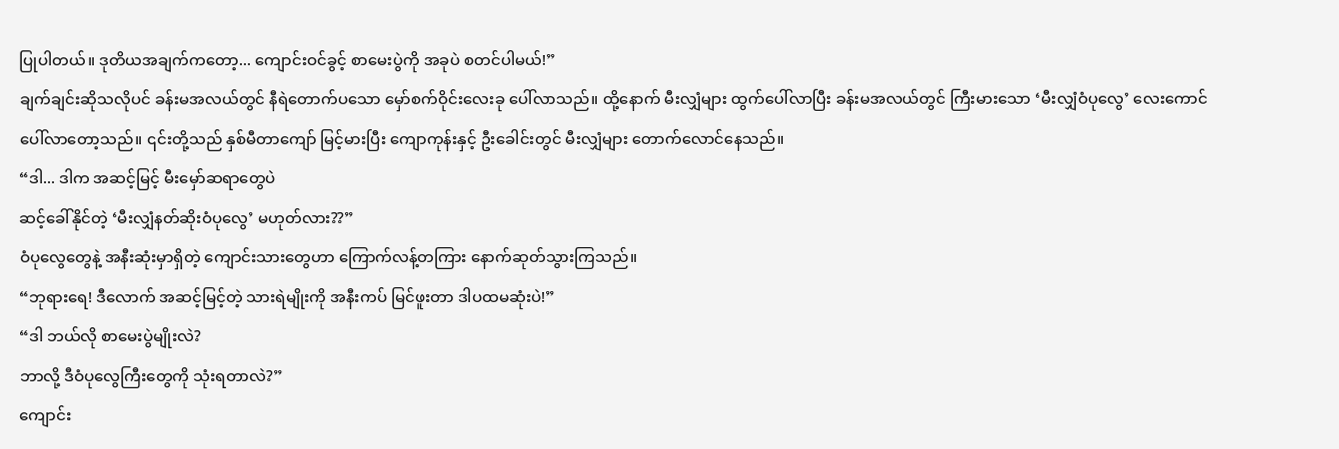ပြုပါတယ်။ ဒုတိယအချက်ကတော့... ကျောင်းဝင်ခွင့် စာမေးပွဲကို အခုပဲ စတင်ပါမယ်!”
ချက်ချင်းဆိုသလိုပင် ခန်းမအလယ်တွင် နီရဲတောက်ပသော မှော်စက်ဝိုင်းလေးခု ပေါ်လာသည်။ ထို့နောက် မီးလျှံများ ထွက်ပေါ်လာပြီး ခန်းမအလယ်တွင် ကြီးမားသော ‘မီးလျှံဝံပုလွေ’ လေးကောင် ပေါ်လာတော့သည်။ ၎င်းတို့သည် နှစ်မီတာကျော် မြင့်မားပြီး ကျောကုန်းနှင့် ဦးခေါင်းတွင် မီးလျှံများ တောက်လောင်နေသည်။
“ဒါ... ဒါက အဆင့်မြင့် မီးမှော်ဆရာတွေပဲ
ဆင့်ခေါ်နိုင်တဲ့ ‘မီးလျှံနတ်ဆိုးဝံပုလွေ’ မဟုတ်လား??”
ဝံပုလွေတွေနဲ့ အနီးဆုံးမှာရှိတဲ့ ကျောင်းသားတွေဟာ ကြောက်လန့်တကြား နောက်ဆုတ်သွားကြသည်။
“ဘုရားရေ! ဒီလောက် အဆင့်မြင့်တဲ့ သားရဲမျိုးကို အနီးကပ် မြင်ဖူးတာ ဒါပထမဆုံးပဲ!”
“ဒါ ဘယ်လို စာမေးပွဲမျိုးလဲ?
ဘာလို့ ဒီဝံပုလွေကြီးတွေကို သုံးရတာလဲ?”
ကျောင်း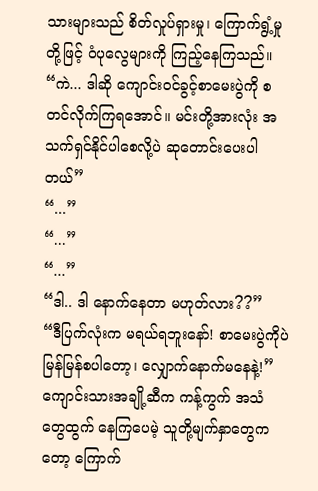သားများသည် စိတ်လှုပ်ရှားမှု၊ ကြောက်ရွံ့မှုတို့ဖြင့် ဝံပုလွေများကို ကြည့်နေကြသည်။
“ကဲ... ဒါဆို ကျောင်းဝင်ခွင့်စာမေးပွဲကို စတင်လိုက်ကြရအောင်။ မင်းတို့အားလုံး အသက်ရှင်နိုင်ပါစေလို့ပဲ ဆုတောင်းပေးပါတယ်”
“...”
“...”
“...”
“ဒါ.. ဒါ နောက်နေတာ မဟုတ်လား??”
“ဒီပြက်လုံးက မရယ်ရဘူးနော်! စာမေးပွဲကိုပဲ မြန်မြန်စပါတော့၊ လျှောက်နောက်မနေနဲ့!”
ကျောင်းသားအချို့ဆီက ကန့်ကွက် အသံ တွေထွက် နေကြပေမဲ့ သူတို့မျက်နှာတွေကတော့ ကြောက်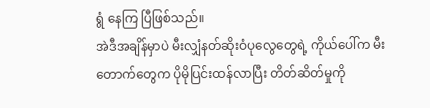ရွံ နေကြ ပြီဖြစ်သည်။
အဲဒီအချိန်မှာပဲ မီးလျှံနတ်ဆိုးဝံပုလွေတွေရဲ့ ကိုယ်ပေါ်က မီးတောက်တွေက ပိုမိုပြင်းထန်လာပြီး တိတ်ဆိတ်မှုကို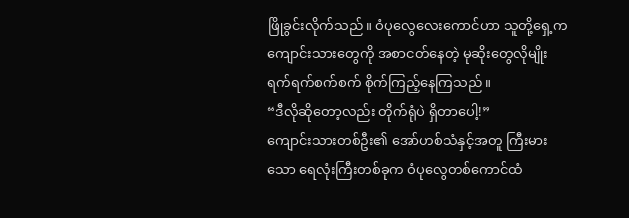ဖြိုခွင်းလိုက်သည်။ ဝံပုလွေလေးကောင်ဟာ သူတို့ရှေ့က ကျောင်းသားတွေကို အစာငတ်နေတဲ့ မုဆိုးတွေလိုမျိုး ရက်ရက်စက်စက် စိုက်ကြည့်နေကြသည်။
“ဒီလိုဆိုတော့လည်း တိုက်ရုံပဲ ရှိတာပေါ့!”
ကျောင်းသားတစ်ဦး၏ အော်ဟစ်သံနှင့်အတူ ကြီးမားသော ရေလုံးကြီးတစ်ခုက ဝံပုလွေတစ်ကောင်ထံ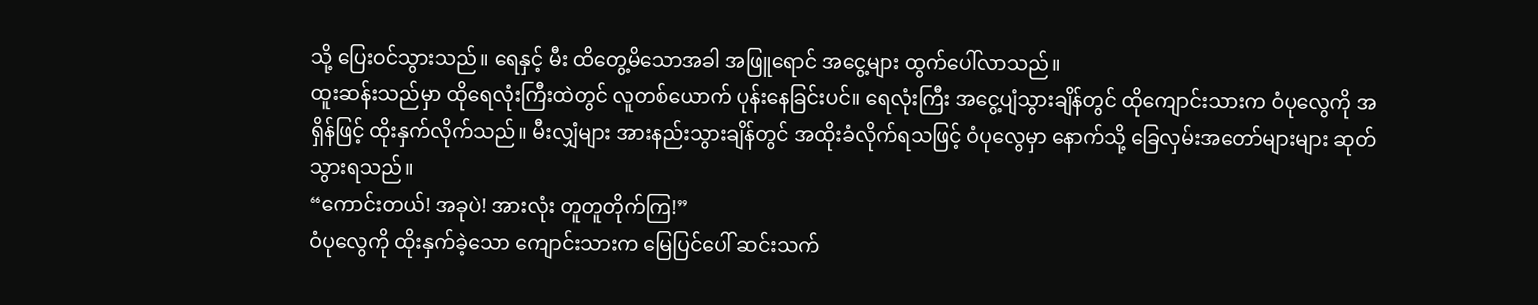သို့ ပြေးဝင်သွားသည်။ ရေနှင့် မီး ထိတွေ့မိသောအခါ အဖြူရောင် အငွေ့များ ထွက်ပေါ်လာသည်။
ထူးဆန်းသည်မှာ ထိုရေလုံးကြီးထဲတွင် လူတစ်ယောက် ပုန်းနေခြင်းပင်။ ရေလုံးကြီး အငွေ့ပျံသွားချိန်တွင် ထိုကျောင်းသားက ဝံပုလွေကို အရှိန်ဖြင့် ထိုးနှက်လိုက်သည်။ မီးလျှံများ အားနည်းသွားချိန်တွင် အထိုးခံလိုက်ရသဖြင့် ဝံပုလွေမှာ နောက်သို့ ခြေလှမ်းအတော်များများ ဆုတ်သွားရသည်။
“ကောင်းတယ်! အခုပဲ! အားလုံး တူတူတိုက်ကြ!”
ဝံပုလွေကို ထိုးနှက်ခဲ့သော ကျောင်းသားက မြေပြင်ပေါ် ဆင်းသက်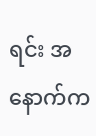ရင်း အနောက်က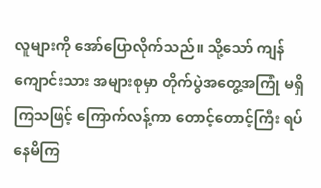လူများကို အော်ပြောလိုက်သည်။ သို့သော် ကျန်ကျောင်းသား အများစုမှာ တိုက်ပွဲအတွေ့အကြုံ မရှိကြသဖြင့် ကြောက်လန့်ကာ တောင့်တောင့်ကြီး ရပ်နေမိကြ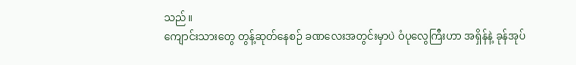သည်။
ကျောင်းသားတွေ တွန့်ဆုတ်နေစဉ် ခဏလေးအတွင်းမှာပဲ ဝံပုလွေကြီးဟာ အရှိန်နဲ့ ခုန်အုပ်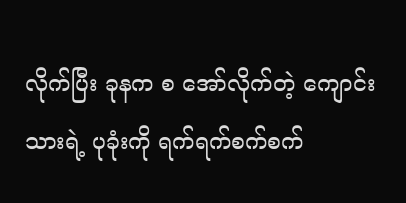လိုက်ပြီး ခုနက စ အော်လိုက်တဲ့ ကျောင်းသားရဲ့ ပုခုံးကို ရက်ရက်စက်စက်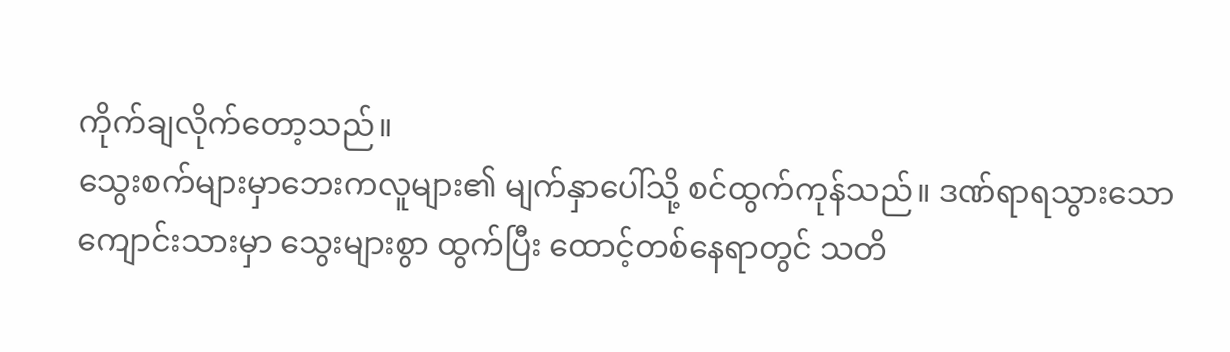ကိုက်ချလိုက်တော့သည်။
သွေးစက်များမှာဘေးကလူများ၏ မျက်နှာပေါ်သို့ စင်ထွက်ကုန်သည်။ ဒဏ်ရာရသွားသော ကျောင်းသားမှာ သွေးများစွာ ထွက်ပြီး ထောင့်တစ်နေရာတွင် သတိ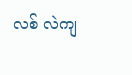လစ် လဲကျ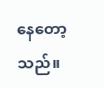နေတော့သည်။